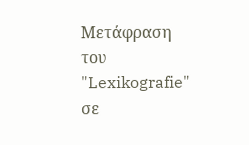Μετάφραση του "Lexikografie" σε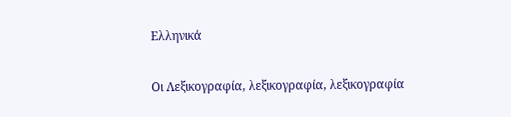Ελληνικά

Οι Λεξικογραφία, λεξικογραφία, λεξικογραφία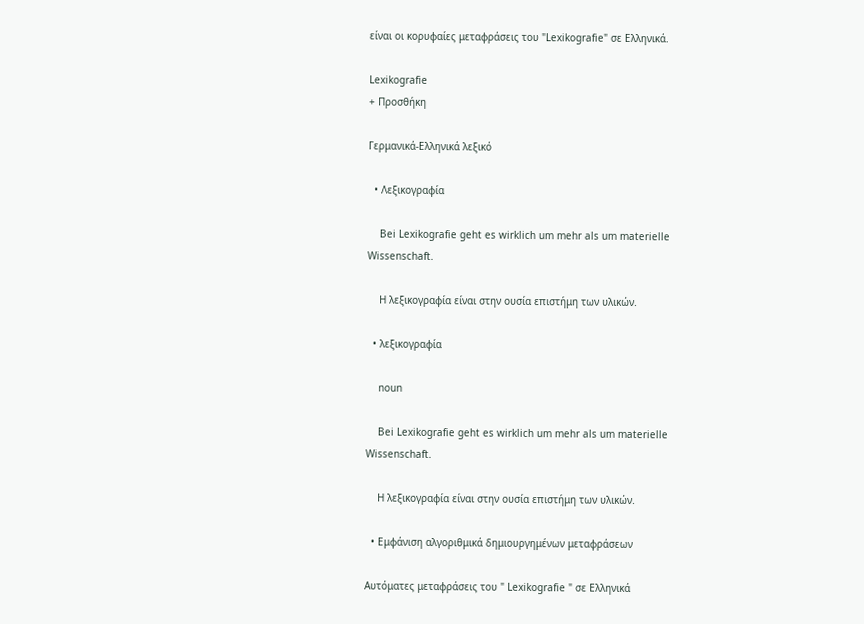είναι οι κορυφαίες μεταφράσεις του "Lexikografie" σε Ελληνικά.

Lexikografie
+ Προσθήκη

Γερμανικά-Ελληνικά λεξικό

  • Λεξικογραφία

    Bei Lexikografie geht es wirklich um mehr als um materielle Wissenschaft.

    Η λεξικογραφία είναι στην ουσία επιστήμη των υλικών.

  • λεξικογραφία

    noun

    Bei Lexikografie geht es wirklich um mehr als um materielle Wissenschaft.

    Η λεξικογραφία είναι στην ουσία επιστήμη των υλικών.

  • Εμφάνιση αλγοριθμικά δημιουργημένων μεταφράσεων

Αυτόματες μεταφράσεις του " Lexikografie " σε Ελληνικά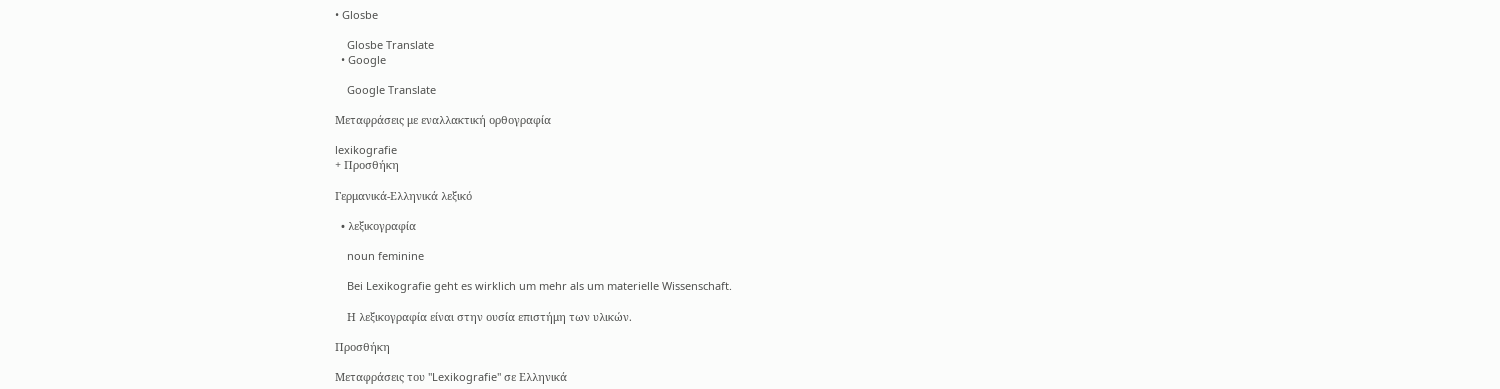• Glosbe

    Glosbe Translate
  • Google

    Google Translate

Μεταφράσεις με εναλλακτική ορθογραφία

lexikografie
+ Προσθήκη

Γερμανικά-Ελληνικά λεξικό

  • λεξικογραφία

    noun feminine

    Bei Lexikografie geht es wirklich um mehr als um materielle Wissenschaft.

    Η λεξικογραφία είναι στην ουσία επιστήμη των υλικών.

Προσθήκη

Μεταφράσεις του "Lexikografie" σε Ελληνικά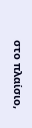στο πλαίσιο,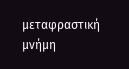μεταφραστική μνήμη